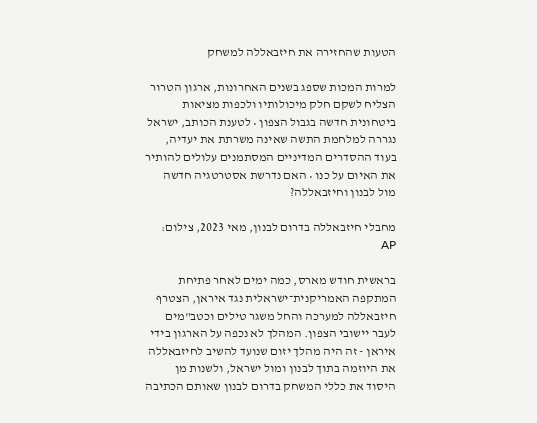הטעות שהחזירה את חיזבאללה למשחק

למרות המכות שספג בשנים האחרונות, ארגון הטרור הצליח לשקם חלק מיכולותיו ולכפות מציאות ביטחונית חדשה בגבול הצפון • לטענת הכותב, ישראל נגררה למלחמת התשה שאינה משרתת את יעדיה, בעוד ההסדרים המדיניים המסתמנים עלולים להותיר את האיום על כנו • האם נדרשת אסטרטגיה חדשה מול לבנון וחיזבאללה?

מחבלי חיזבאללה בדרום לבנון, מאי 2023, צילום: AP

בראשית חודש מארס, כמה ימים לאחר פתיחת המתקפה האמריקנית־ישראלית נגד איראן, הצטרף חיזבאללה למערכה והחל משגר טילים וכטב"מים לעבר יישובי הצפון. המהלך לא נכפה על הארגון בידי איראן - זה היה מהלך יזום שנועד להשיב לחיזבאללה את היוזמה בתוך לבנון ומול ישראל, ולשנות מן היסוד את כללי המשחק בדרום לבנון שאותם הכתיבה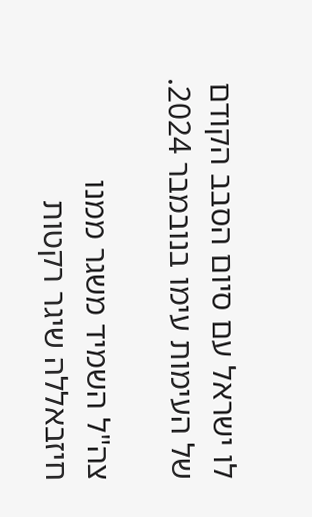לו ישראל עם סיום הסבב הקודם של העימות עימו בנובמבר 2024.

צה"ל השמיד משגר ממנו חיזבאללה שיגר רקטות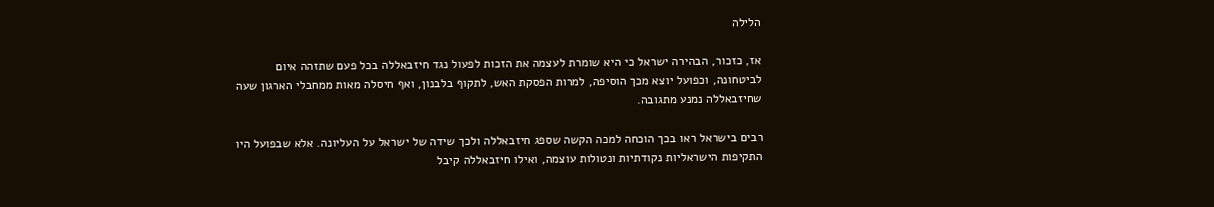הלילה

אז, כזכור, הבהירה ישראל כי היא שומרת לעצמה את הזכות לפעול נגד חיזבאללה בכל פעם שתזהה איום לביטחונה, וכפועל יוצא מכך הוסיפה, למרות הפסקת האש, לתקוף בלבנון, ואף חיסלה מאות ממחבלי הארגון שעה שחיזבאללה נמנע מתגובה.

רבים בישראל ראו בכך הוכחה למכה הקשה שספג חיזבאללה ולכך שידה של ישראל על העליונה. אלא שבפועל היו התקיפות הישראליות נקודתיות ונטולות עוצמה, ואילו חיזבאללה קיבל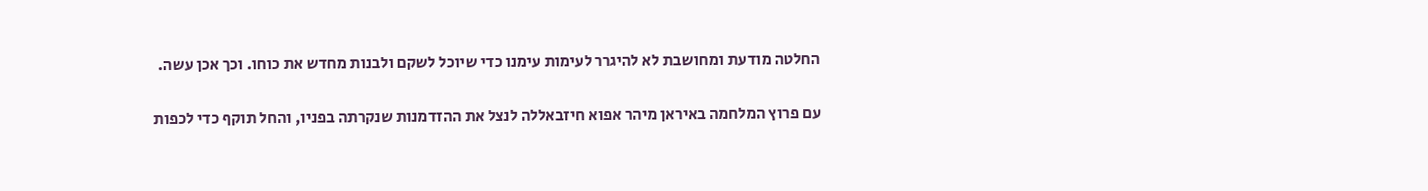החלטה מודעת ומחושבת לא להיגרר לעימות עימנו כדי שיוכל לשקם ולבנות מחדש את כוחו. וכך אכן עשה.

עם פרוץ המלחמה באיראן מיהר אפוא חיזבאללה לנצל את ההזדמנות שנקרתה בפניו, והחל תוקף כדי לכפות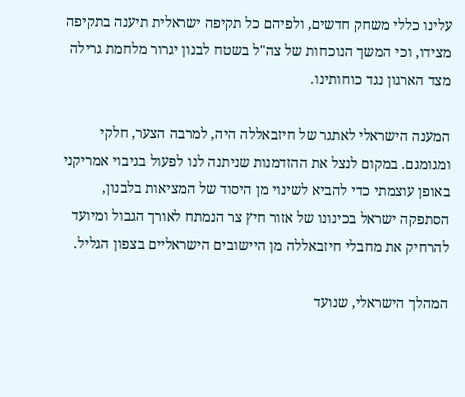עלינו כללי משחק חדשים, ולפיהם כל תקיפה ישראלית תיענה בתקיפה מצידו, וכי המשך הנוכחות של צה"ל בשטח לבנון יגרור מלחמת גרילה מצד הארגון נגד כוחותינו.

המענה הישראלי לאתגר של חיזבאללה היה, למרבה הצער, חלקי ומגומגם. במקום לנצל את ההזדמנות שניתנה לנו לפעול בגיבוי אמריקני באופן עוצמתי כדי להביא לשינוי מן היסוד של המציאות בלבנון, הסתפקה ישראל בכינונו של אזור חיץ צר הנמתח לאורך הגבול ומיועד להרחיק את מחבלי חיזבאללה מן היישובים הישראליים בצפון הגליל.

המהלך הישראלי, שנועד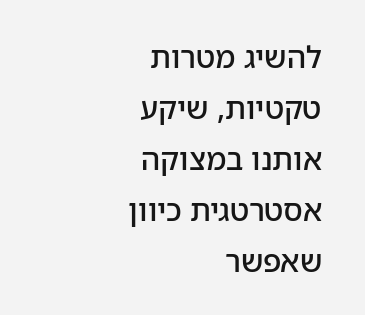להשיג מטרות טקטיות, שיקע אותנו במצוקה אסטרטגית כיוון שאפשר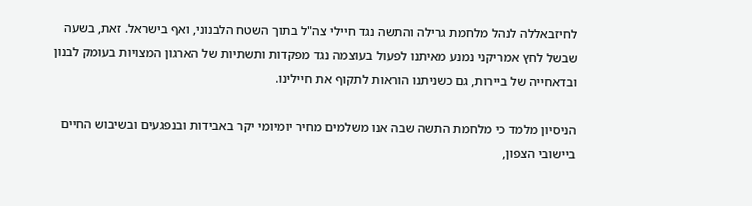לחיזבאללה לנהל מלחמת גרילה והתשה נגד חיילי צה"ל בתוך השטח הלבנוני, ואף בישראל. זאת, בשעה שבשל לחץ אמריקני נמנע מאיתנו לפעול בעוצמה נגד מפקדות ותשתיות של הארגון המצויות בעומק לבנון ובדאחייה של ביירות, גם כשניתנו הוראות לתקוף את חיילינו.

הניסיון מלמד כי מלחמת התשה שבה אנו משלמים מחיר יומיומי יקר באבידות ובנפגעים ובשיבוש החיים ביישובי הצפון,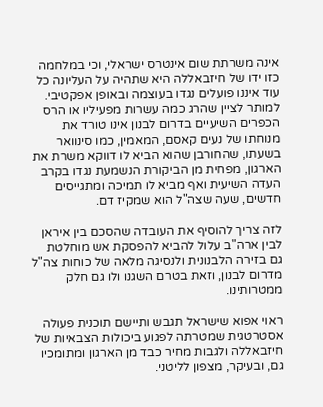אינה משרתת שום אינטרס ישראלי, וכי במלחמה כזו ידו של חיזבאללה היא שתהיה על העליונה כל עוד איננו פועלים נגדו בעוצמה ובאופן אפקטיבי. למותר לציין שהרג כמה עשרות מפעיליו או הרס הכפרים השיעיים בדרום לבנון אינו טורד את מנוחתו של נעים קאסם, המאמין, כמו סינוואר בשעתו, שהחורבן שהוא הביא לו דווקא משרת את הארגון, מפחית מן הביקורת הנשמעת נגדו בקרב העדה השיעית ואף מביא לו תמיכה ומתגייסים חדשים, שעה שצה"ל הוא שמקיז דם.

לזה צריך להוסיף את העובדה שהסכם בין איראן לבין ארה"ב עלול להביא להפסקת אש מוחלטת גם בזירה הלבנונית ולנסיגה מלאה של כוחות צה"ל מדרום לבנון, וזאת בטרם השגנו ולו גם חלק ממטרותינו.

ראוי אפוא שישראל תגבש ותיישם תוכנית פעולה אסטרטגית שמטרתה לפגוע ביכולות הצבאיות של חיזבאללה ולגבות מחיר כבד מן הארגון ומתומכיו גם, ובעיקר, מצפון לליטני.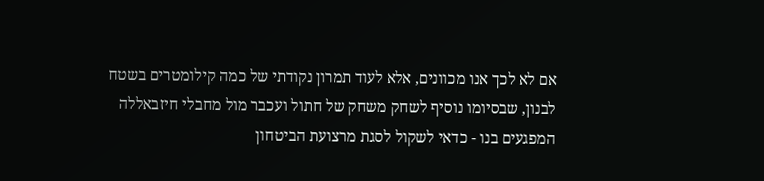אם לא לכך אנו מכוונים, אלא לעוד תמרון נקודתי של כמה קילומטרים בשטח לבנון, שבסיומו נוסיף לשחק משחק של חתול ועכבר מול מחבלי חיזבאללה המפגעים בנו - כדאי לשקול לסגת מרצועת הביטחון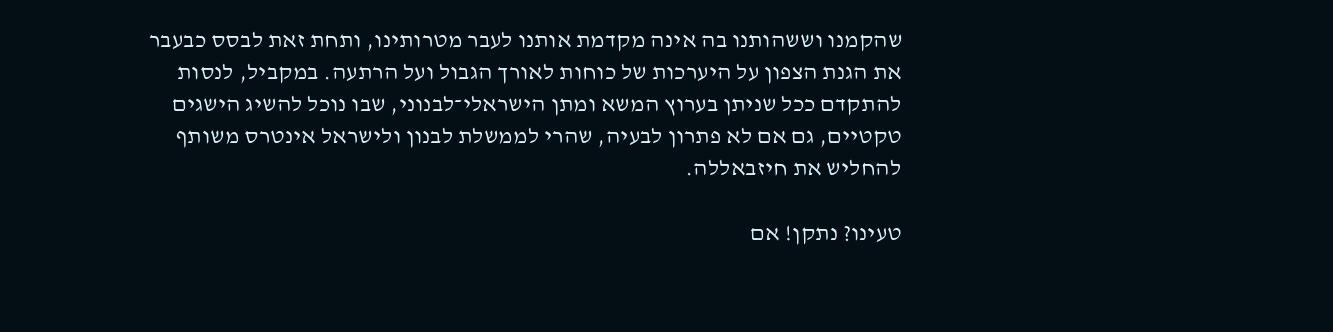שהקמנו וששהותנו בה אינה מקדמת אותנו לעבר מטרותינו, ותחת זאת לבסס כבעבר את הגנת הצפון על היערכות של כוחות לאורך הגבול ועל הרתעה. במקביל, לנסות להתקדם ככל שניתן בערוץ המשא ומתן הישראלי־לבנוני, שבו נוכל להשיג הישגים טקטיים, גם אם לא פתרון לבעיה, שהרי לממשלת לבנון ולישראל אינטרס משותף להחליש את חיזבאללה.

טעינו? נתקן! אם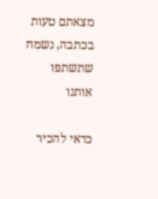מצאתם טעות בכתבה, נשמח שתשתפו אותנו

כדאי להכיר